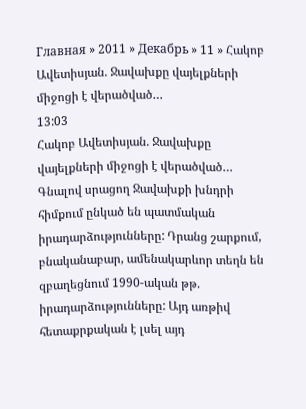Главная » 2011 » Декабрь » 11 » Հակոբ Ավետիսյան. Ջավախքը վայելքների միջոցի է վերածված…
13:03
Հակոբ Ավետիսյան. Ջավախքը վայելքների միջոցի է վերածված…
Գնալով սրացող Ջավախքի խնդրի հիմքում ընկած են պատմական իրադարձությունները: Դրանց շարքում, բնականաբար, ամենակարևոր տեղն են զբաղեցնում 1990-ական թթ. իրադարձությունները: Այդ առթիվ հետաքրքական է լսել այդ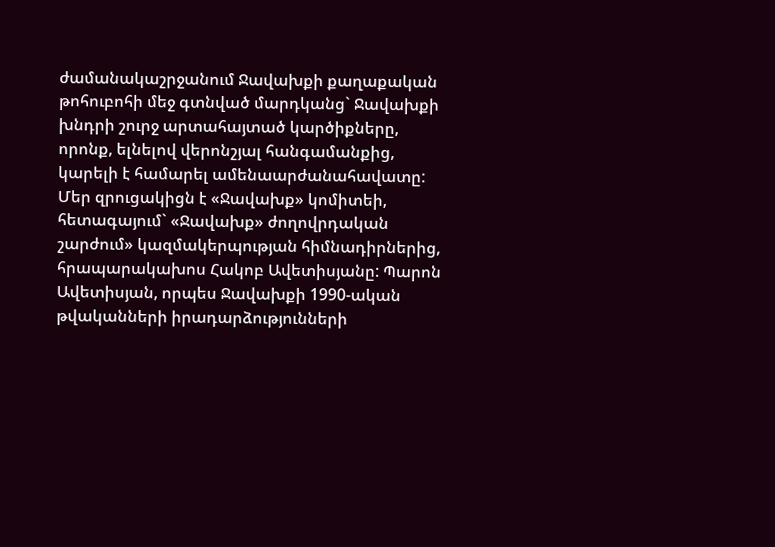ժամանակաշրջանում Ջավախքի քաղաքական թոհուբոհի մեջ գտնված մարդկանց` Ջավախքի խնդրի շուրջ արտահայտած կարծիքները, որոնք, ելնելով վերոնշյալ հանգամանքից, կարելի է համարել ամենաարժանահավատը: Մեր զրուցակիցն է «Ջավախք» կոմիտեի, հետագայում` «Ջավախք» ժողովրդական շարժում» կազմակերպության հիմնադիրներից, հրապարակախոս Հակոբ Ավետիսյանը: Պարոն Ավետիսյան, որպես Ջավախքի 1990-ական թվականների իրադարձությունների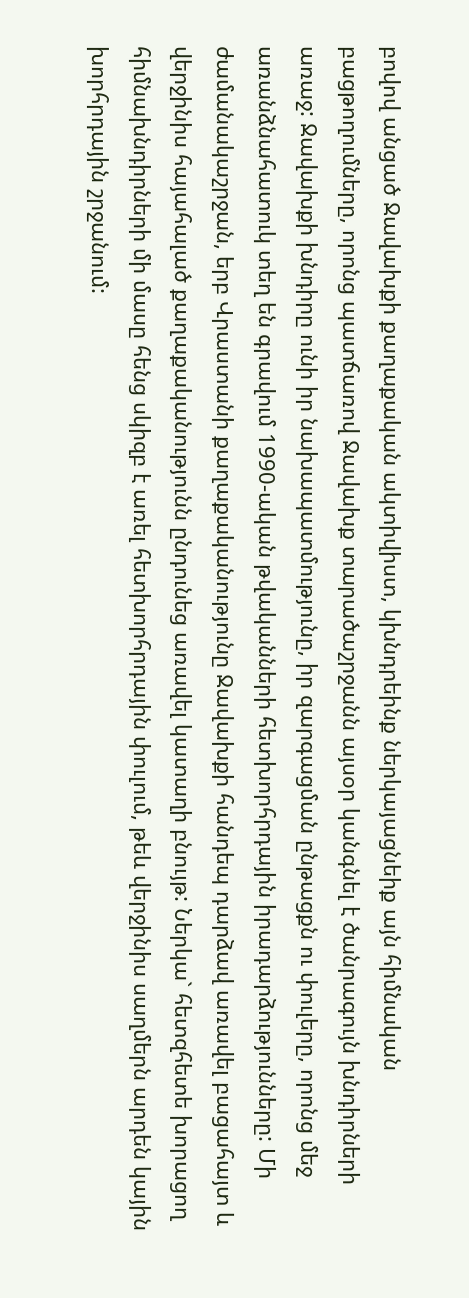բովով անցած Ջավախքի քաղաքական ակտիվիստ, կխնդրեինք ներկայացնեիք այն հիմնական բացթողումները, որոնց պատճառով Ջավախք տարածաշրջանն այսօր կանգնել է ծանրագույն խնդիրների առաջ: Ջավախքի խնդիրը ունի իր նախապատմությունը, իր զարգացման ընթացքն ու փուլերը, որոնց մեջ առանձնահատուկ տեղ են գրավում 1990-ական թվականների հետխորհրդային իրադարձությունները: Մի ժամանակաշրջան, երբ Վրաստանի քաղաքականությունը Ջավախքի հանդեպ դարձավ առավել բացահայտ և վերջինիս հայահալած քաղաքականությունն ընդունեց առավել կատաղի բնույթ: Ներկա` հետզհետե խորացող հիմնախնդիրների մի մասը հենց սկիզբ է առել հետխորհրդային փուլում, թեև վերջինիս սաղմերն արդեն կային խորհրդային շրջանում: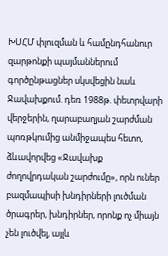ԽՍՀՄ փլուզման և համընդհանուր զարթոնքի պայմաններում գործընթացներ սկսվեցին նաև Ջավախքում. դեռ 1988թ. փետրվարի վերջերին, ղարաբաղյան շարժման պոռթկումից անմիջապես հետո, ձևավորվեց «Ջավախք ժողովրդական շարժումը», որն ուներ բազմապիսի խնդիրների լուծման ծրագրեր, խնդիրներ, որոնք ոչ միայն չեն լուծվել, այլև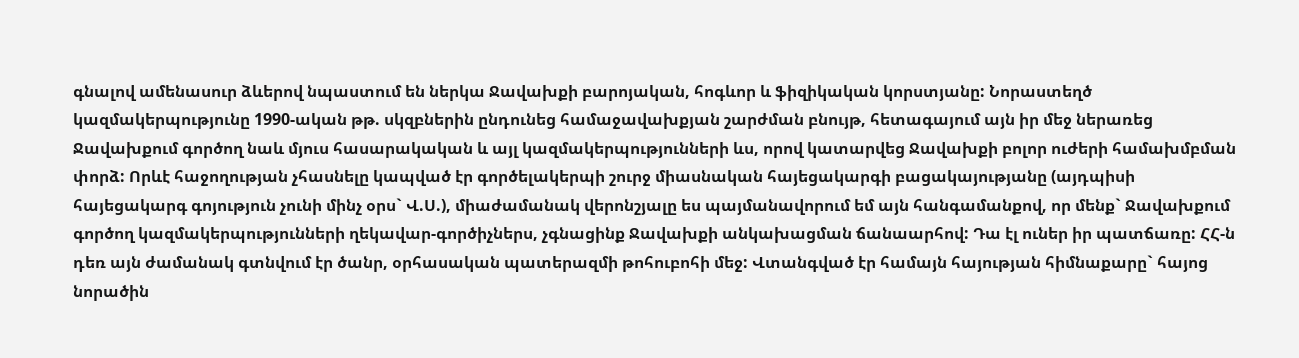գնալով ամենասուր ձևերով նպաստում են ներկա Ջավախքի բարոյական, հոգևոր և ֆիզիկական կորստյանը: Նորաստեղծ կազմակերպությունը 1990-ական թթ. սկզբներին ընդունեց համաջավախքյան շարժման բնույթ, հետագայում այն իր մեջ ներառեց Ջավախքում գործող նաև մյուս հասարակական և այլ կազմակերպությունների ևս, որով կատարվեց Ջավախքի բոլոր ուժերի համախմբման փորձ: Որևէ հաջողության չհասնելը կապված էր գործելակերպի շուրջ միասնական հայեցակարգի բացակայությանը (այդպիսի հայեցակարգ գոյություն չունի մինչ օրս` Վ.Ս.), միաժամանակ վերոնշյալը ես պայմանավորում եմ այն հանգամանքով, որ մենք` Ջավախքում գործող կազմակերպությունների ղեկավար-գործիչներս, չգնացինք Ջավախքի անկախացման ճանաարհով: Դա էլ ուներ իր պատճառը: ՀՀ-ն դեռ այն ժամանակ գտնվում էր ծանր, օրհասական պատերազմի թոհուբոհի մեջ: Վտանգված էր համայն հայության հիմնաքարը` հայոց նորածին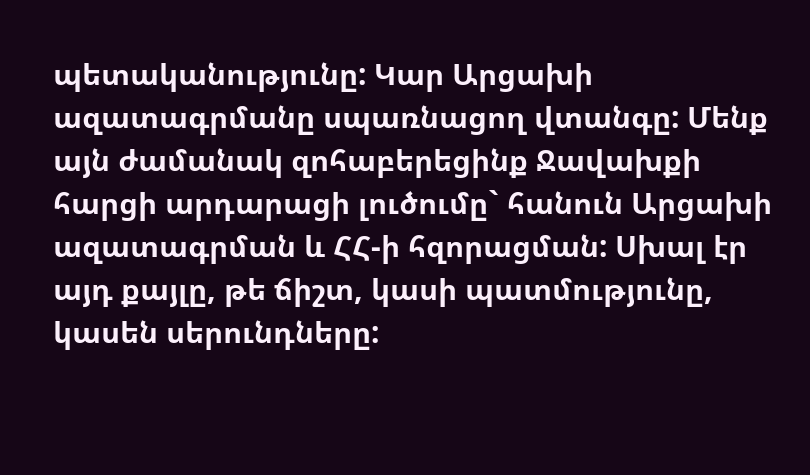պետականությունը: Կար Արցախի ազատագրմանը սպառնացող վտանգը: Մենք այն ժամանակ զոհաբերեցինք Ջավախքի հարցի արդարացի լուծումը` հանուն Արցախի ազատագրման և ՀՀ-ի հզորացման: Սխալ էր այդ քայլը, թե ճիշտ, կասի պատմությունը, կասեն սերունդները: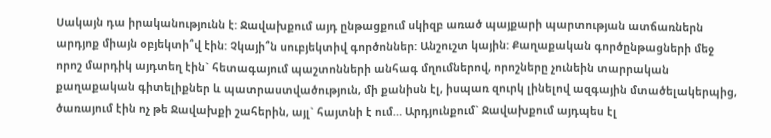Սակայն դա իրականությունն է: Ջավախքում այդ ընթացքում սկիզբ առած պայքարի պարտության ատճառներն արդյոք միայն օբյեկտի՞վ էին: Չկայի՞ն սուբյեկտիվ գործոններ: Անշուշտ կային: Քաղաքական գործընթացների մեջ որոշ մարդիկ այդտեղ էին` հետագայում պաշտոնների անհագ մղումներով, որոշները չունեին տարրական քաղաքական գիտելիքներ և պատրաստվածություն, մի քանիսն էլ, իսպառ զուրկ լինելով ազգային մտածելակերպից, ծառայում էին ոչ թե Ջավախքի շահերին, այլ` հայտնի է ում… Արդյունքում` Ջավախքում այդպես էլ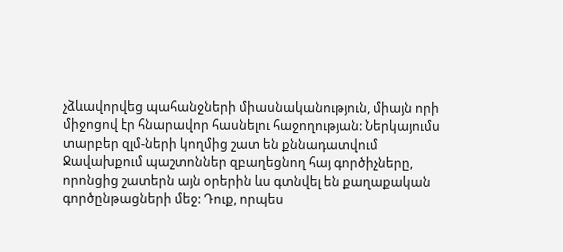չձևավորվեց պահանջների միասնականություն, միայն որի միջոցով էր հնարավոր հասնելու հաջողության: Ներկայումս տարբեր զլմ-ների կողմից շատ են քննադատվում Ջավախքում պաշտոններ զբաղեցնող հայ գործիչները, որոնցից շատերն այն օրերին ևս գտնվել են քաղաքական գործընթացների մեջ: Դուք, որպես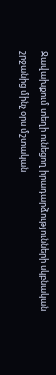Ջավախքում տեղի ունեցող իրադարձությունների սկբնական շրջանից մինչ օրս մշտական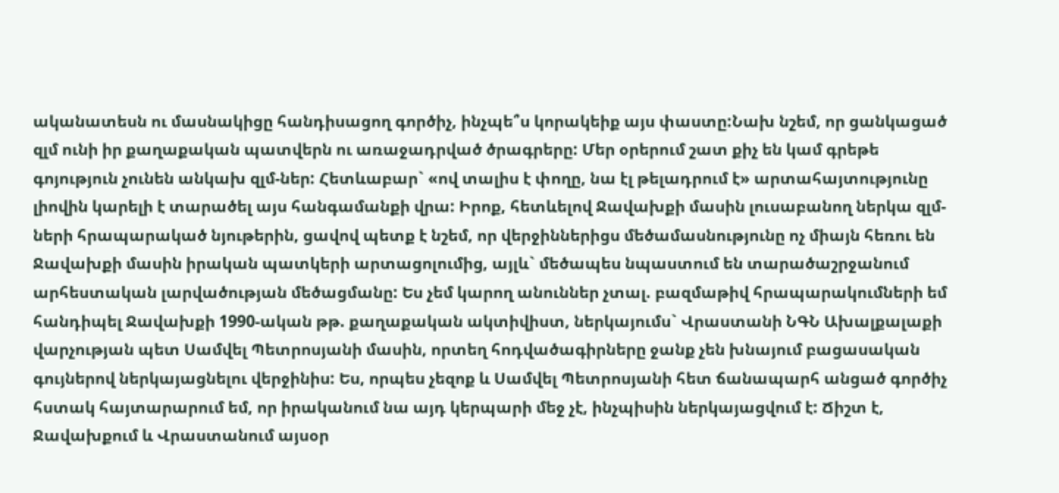ականատեսն ու մասնակիցը հանդիսացող գործիչ, ինչպե՞ս կորակեիք այս փաստը:Նախ նշեմ, որ ցանկացած զլմ ունի իր քաղաքական պատվերն ու առաջադրված ծրագրերը: Մեր օրերում շատ քիչ են կամ գրեթե գոյություն չունեն անկախ զլմ-ներ: Հետևաբար` «ով տալիս է փողը, նա էլ թելադրում է» արտահայտությունը լիովին կարելի է տարածել այս հանգամանքի վրա: Իրոք, հետևելով Ջավախքի մասին լուսաբանող ներկա զլմ-ների հրապարակած նյութերին, ցավով պետք է նշեմ, որ վերջիններիցս մեծամասնությունը ոչ միայն հեռու են Ջավախքի մասին իրական պատկերի արտացոլումից, այլև` մեծապես նպաստում են տարածաշրջանում արհեստական լարվածության մեծացմանը: Ես չեմ կարող անուններ չտալ. բազմաթիվ հրապարակումների եմ հանդիպել Ջավախքի 1990-ական թթ. քաղաքական ակտիվիստ, ներկայումս` Վրաստանի ՆԳՆ Ախալքալաքի վարչության պետ Սամվել Պետրոսյանի մասին, որտեղ հոդվածագիրները ջանք չեն խնայում բացասական գույներով ներկայացնելու վերջինիս: Ես, որպես չեզոք և Սամվել Պետրոսյանի հետ ճանապարհ անցած գործիչ հստակ հայտարարում եմ, որ իրականում նա այդ կերպարի մեջ չէ, ինչպիսին ներկայացվում է: Ճիշտ է, Ջավախքում և Վրաստանում այսօր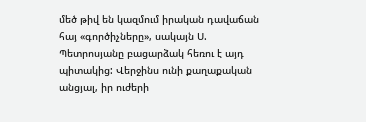մեծ թիվ են կազմում իրական դավաճան հայ «գործիչները», սակայն Ս. Պետրոսյանը բացարձակ հեռու է այդ պիտակից: Վերջինս ունի քաղաքական անցյալ, իր ուժերի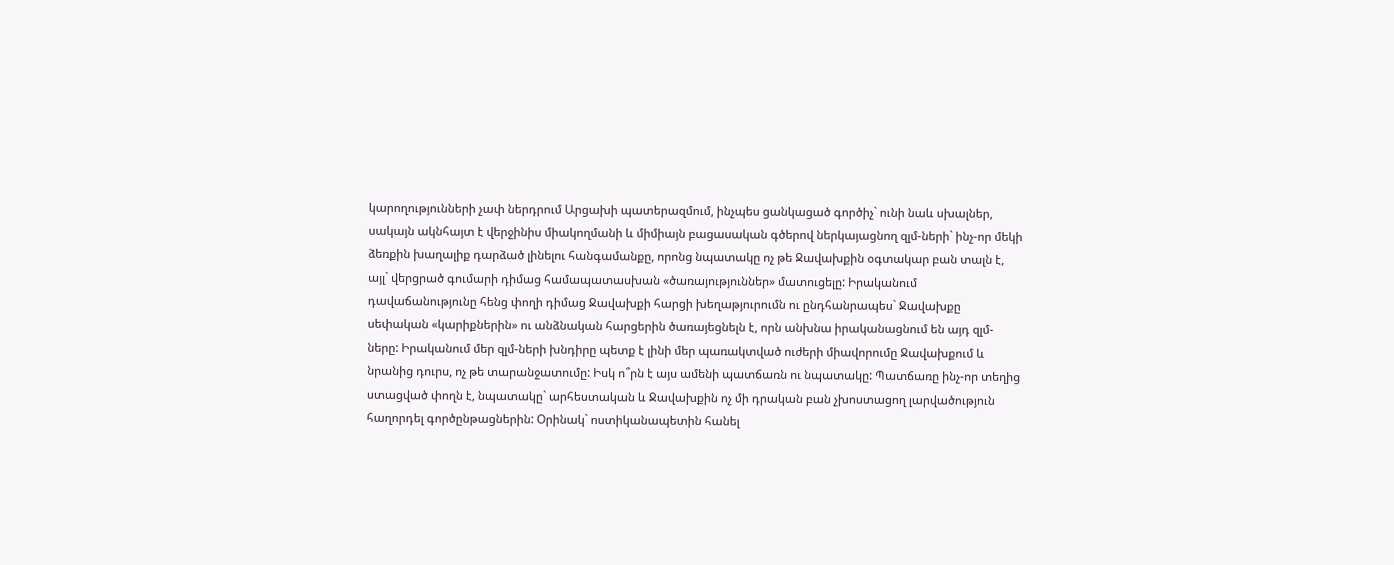կարողությունների չափ ներդրում Արցախի պատերազմում, ինչպես ցանկացած գործիչ` ունի նաև սխալներ, սակայն ակնհայտ է վերջինիս միակողմանի և միմիայն բացասական գծերով ներկայացնող զլմ-ների` ինչ-որ մեկի ձեռքին խաղալիք դարձած լինելու հանգամանքը, որոնց նպատակը ոչ թե Ջավախքին օգտակար բան տալն է, այլ` վերցրած գումարի դիմաց համապատասխան «ծառայություններ» մատուցելը: Իրականում դավաճանությունը հենց փողի դիմաց Ջավախքի հարցի խեղաթյուրումն ու ընդհանրապես` Ջավախքը սեփական «կարիքներին» ու անձնական հարցերին ծառայեցնելն է, որն անխնա իրականացնում են այդ զլմ-ները: Իրականում մեր զլմ-ների խնդիրը պետք է լինի մեր պառակտված ուժերի միավորումը Ջավախքում և նրանից դուրս, ոչ թե տարանջատումը: Իսկ ո՞րն է այս ամենի պատճառն ու նպատակը: Պատճառը ինչ-որ տեղից ստացված փողն է, նպատակը` արհեստական և Ջավախքին ոչ մի դրական բան չխոստացող լարվածություն հաղորդել գործընթացներին: Օրինակ` ոստիկանապետին հանել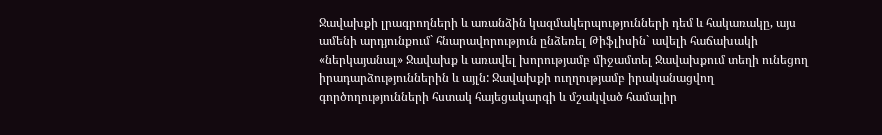Ջավախքի լրագրողների և առանձին կազմակերպությունների դեմ և հակառակը, այս ամենի արդյունքում` հնարավորություն ընձեռել Թիֆլիսին` ավելի հաճախակի «ներկայանալ» Ջավախք և առավել խորությամբ միջամտել Ջավախքում տեղի ունեցող իրադարձություններին և այլն: Ջավախքի ուղղությամբ իրականացվող գործողությունների հստակ հայեցակարգի և մշակված համալիր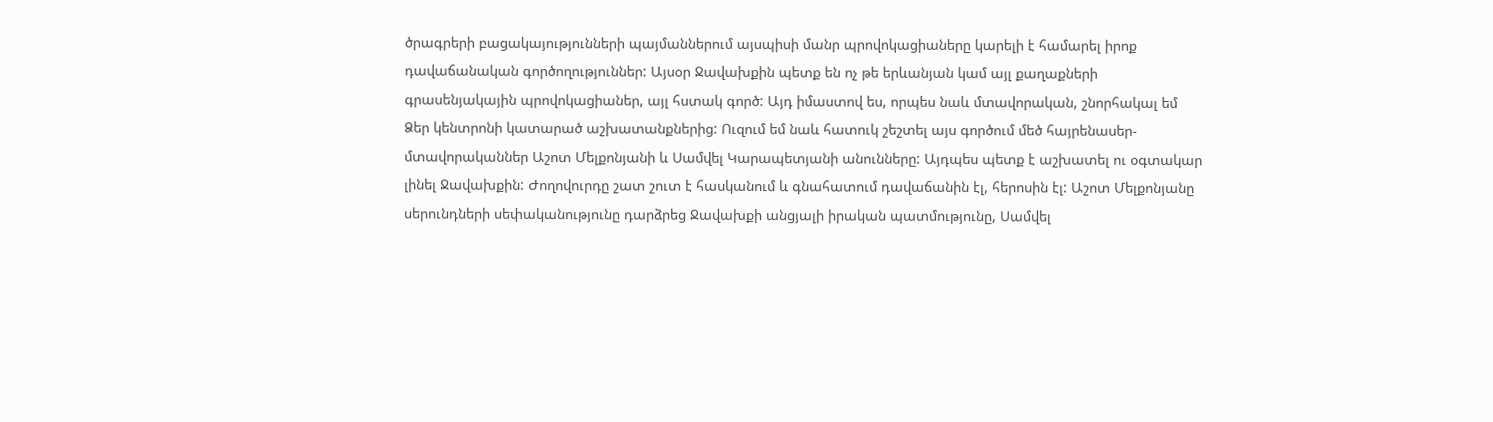ծրագրերի բացակայությունների պայմաններում այսպիսի մանր պրովոկացիաները կարելի է համարել իրոք դավաճանական գործողություններ: Այսօր Ջավախքին պետք են ոչ թե երևանյան կամ այլ քաղաքների գրասենյակային պրովոկացիաներ, այլ հստակ գործ: Այդ իմաստով ես, որպես նաև մտավորական, շնորհակալ եմ Ձեր կենտրոնի կատարած աշխատանքներից: Ուզում եմ նաև հատուկ շեշտել այս գործում մեծ հայրենասեր-մտավորականներ Աշոտ Մելքոնյանի և Սամվել Կարապետյանի անունները: Այդպես պետք է աշխատել ու օգտակար լինել Ջավախքին: Ժողովուրդը շատ շուտ է հասկանում և գնահատում դավաճանին էլ, հերոսին էլ: Աշոտ Մելքոնյանը սերունդների սեփականությունը դարձրեց Ջավախքի անցյալի իրական պատմությունը, Սամվել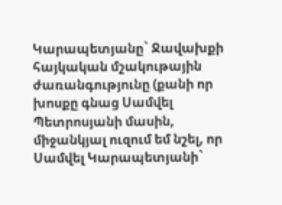Կարապետյանը` Ջավախքի հայկական մշակութային ժառանգությունը (քանի որ խոսքը գնաց Սամվել Պետրոսյանի մասին, միջանկյալ ուզում եմ նշել, որ Սամվել Կարապետյանի`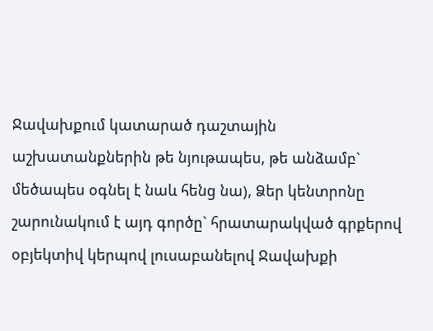Ջավախքում կատարած դաշտային աշխատանքներին թե նյութապես, թե անձամբ` մեծապես օգնել է նաև հենց նա), Ձեր կենտրոնը շարունակում է այդ գործը` հրատարակված գրքերով օբյեկտիվ կերպով լուսաբանելով Ջավախքի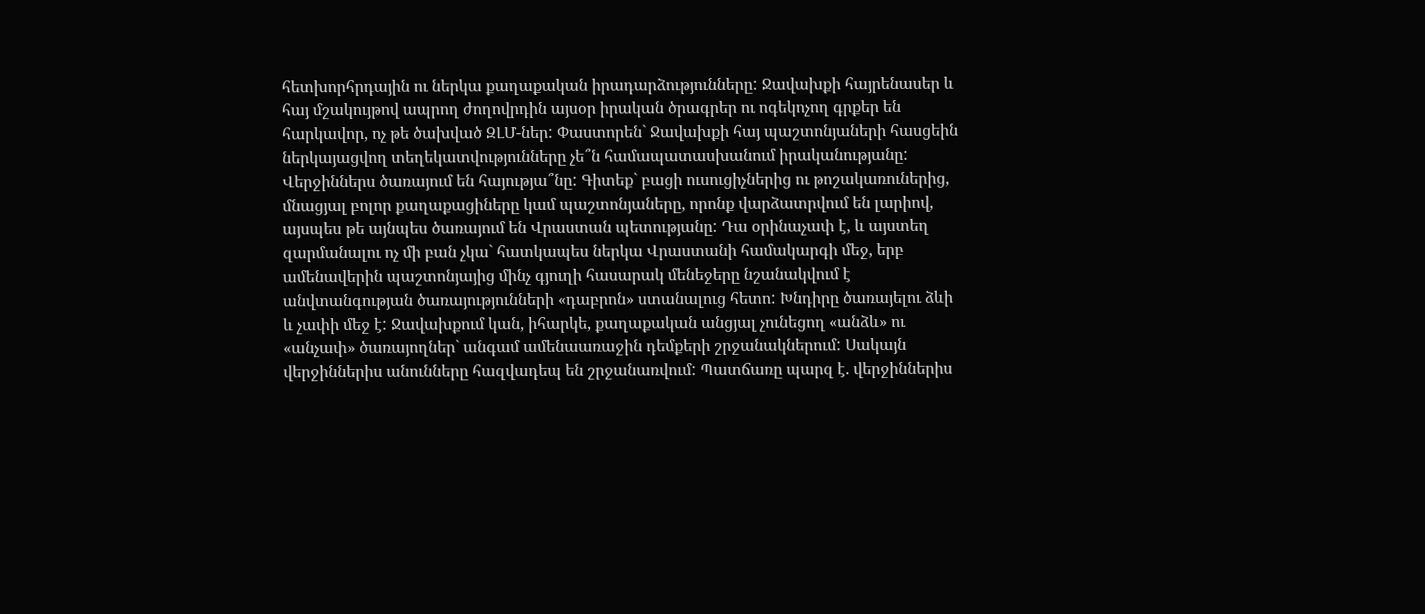հետխորհրդային ու ներկա քաղաքական իրադարձությունները: Ջավախքի հայրենասեր և հայ մշակույթով ապրող ժողովրդին այսօր իրական ծրագրեր ու ոգեկոչող գրքեր են հարկավոր, ոչ թե ծախված ԶԼՄ-ներ: Փաստորեն` Ջավախքի հայ պաշտոնյաների հասցեին ներկայացվող տեղեկատվությունները չե՞ն համապատասխանում իրականությանը: Վերջիններս ծառայում են հայությա՞նը: Գիտեք` բացի ուսուցիչներից ու թոշակառուներից, մնացյալ բոլոր քաղաքացիները կամ պաշտոնյաները, որոնք վարձատրվում են լարիով, այսպես թե այնպես ծառայում են Վրաստան պետությանը: Դա օրինաչափ է, և այստեղ զարմանալու ոչ մի բան չկա` հատկապես ներկա Վրաստանի համակարգի մեջ, երբ ամենավերին պաշտոնյայից մինչ գյուղի հասարակ մենեջերը նշանակվում է անվտանգության ծառայությունների «դաբրոն» ստանալուց հետո: Խնդիրը ծառայելու ձևի և չափի մեջ է: Ջավախքում կան, իհարկե, քաղաքական անցյալ չունեցող «անձև» ու «անչափ» ծառայողներ` անգամ ամենաառաջին դեմքերի շրջանակներում: Սակայն վերջիններիս անունները հազվադեպ են շրջանառվում: Պատճառը պարզ է. վերջիններիս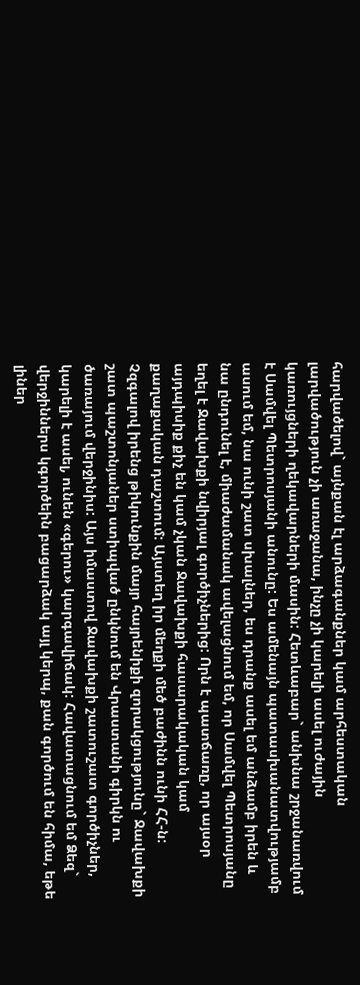հարվածելով` այնքան էլ արձագանքներ կամ արհեստական լարվածություն չի առաջանա, ինչը չի կարելի ասել ուժային կառույցների ղեկավարների մասին: Հետևաբար` անխնա շրջանառվում է Սամվել Պետրոսյանի անունը: Ես ամենայն պատասխանատվությամբ ասում եմ, նա ունի շատ սխալներ, ես դրանք ասել եմ անձամբ իրեն և նա ընդունել է, միաժամանակ ավելացնում եմ, որ Սամվել Պետրոսյանը եղել է Ջավախքի նվիրյալ գործիչներից: Որն է պատճառը, որ այսօր այդպիսիք քիչ են կամ չկան Ջավախքի հասարակական կամ քաղաքական դաշտում: Այստեղ իր մեղքի մեծ բաժինն ունի ՀՀ-ն: Չզգալով իրենց թիկունքին մայր հայրենիքի զորակցությունը` Ջավախքի շատ պաշտոնյաներ ստիպված ընկնում են Վրաստանի գիրկն ու ծառայում վերջինիս: Այս իմաստով Ջավախքի շատուշատ գործիչներ, կարելի է ասել, ունեն «գերու» կարգավիճակ: Հավատացնում եմ Ձեզ` վերջիններս կգործեին բացարձակ այլ կերպ, քան գործում են հիմա, եթե լիներ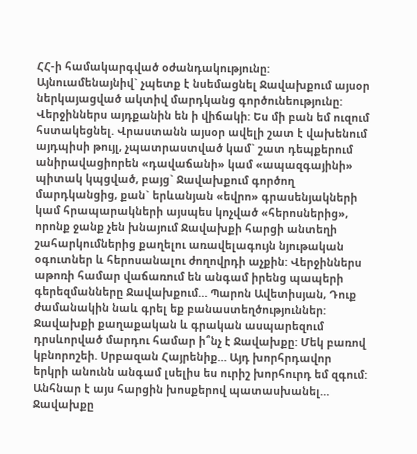ՀՀ-ի համակարգված օժանդակությունը: Այնուամենայնիվ` չպետք է նսեմացնել Ջավախքում այսօր ներկայացված ակտիվ մարդկանց գործունեությունը: Վերջիններս այդքանին են ի վիճակի: Ես մի բան եմ ուզում հստակեցնել. Վրաստանն այսօր ավելի շատ է վախենում այդպիսի թույլ, չպատրաստված կամ` շատ դեպքերում անիրավացիորեն «դավաճանի» կամ «ապազգայինի» պիտակ կպցված, բայց` Ջավախքում գործող մարդկանցից, քան` երևանյան «եվրո» գրասենյակների կամ հրապարակների այսպես կոչված «հերոսներից», որոնք ջանք չեն խնայում Ջավախքի հարցի անտեղի շահարկումներից քաղելու առավելագույն նյութական օգուտներ և հերոսանալու ժողովրդի աչքին: Վերջիններս աթոռի համար վաճառում են անգամ իրենց պապերի գերեզմանները Ջավախքում… Պարոն Ավետիսյան, Դուք ժամանակին նաև գրել եք բանաստեղծություններ: Ջավախքի քաղաքական և գրական ասպարեզում դրսևորված մարդու համար ի՞նչ է Ջավախքը: Մեկ բառով կբնորոշեի. Սրբազան Հայրենիք… Այդ խորհրդավոր երկրի անունն անգամ լսելիս ես ուրիշ խորհուրդ եմ զգում: Անհնար է այս հարցին խոսքերով պատասխանել… Ջավախքը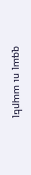զգալ ու ապրել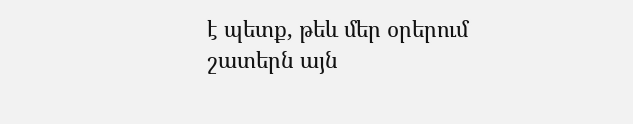է պետք, թեև մեր օրերում շատերն այն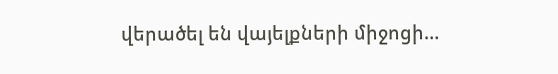վերածել են վայելքների միջոցի…